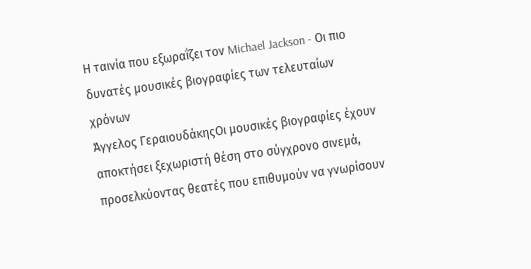Η ταινία που εξωραΐζει τον Michael Jackson - Οι πιο δυνατές μουσικές βιογραφίες των τελευταίων χρόνων
Άγγελος ΓεραιουδάκηςΟι μουσικές βιογραφίες έχουν αποκτήσει ξεχωριστή θέση στο σύγχρονο σινεμά, προσελκύοντας θεατές που επιθυμούν να γνωρίσουν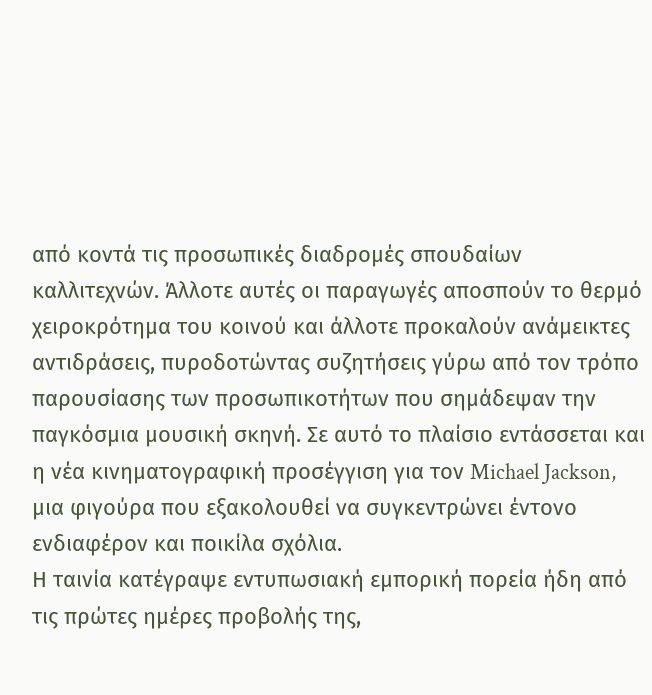από κοντά τις προσωπικές διαδρομές σπουδαίων καλλιτεχνών. Άλλοτε αυτές οι παραγωγές αποσπούν το θερμό χειροκρότημα του κοινού και άλλοτε προκαλούν ανάμεικτες αντιδράσεις, πυροδοτώντας συζητήσεις γύρω από τον τρόπο παρουσίασης των προσωπικοτήτων που σημάδεψαν την παγκόσμια μουσική σκηνή. Σε αυτό το πλαίσιο εντάσσεται και η νέα κινηματογραφική προσέγγιση για τον Michael Jackson, μια φιγούρα που εξακολουθεί να συγκεντρώνει έντονο ενδιαφέρον και ποικίλα σχόλια.
Η ταινία κατέγραψε εντυπωσιακή εμπορική πορεία ήδη από τις πρώτες ημέρες προβολής της,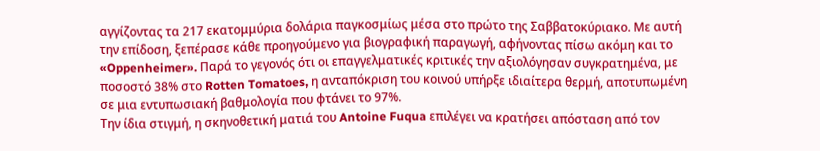αγγίζοντας τα 217 εκατομμύρια δολάρια παγκοσμίως μέσα στο πρώτο της Σαββατοκύριακο. Με αυτή την επίδοση, ξεπέρασε κάθε προηγούμενο για βιογραφική παραγωγή, αφήνοντας πίσω ακόμη και το «Oppenheimer». Παρά το γεγονός ότι οι επαγγελματικές κριτικές την αξιολόγησαν συγκρατημένα, με ποσοστό 38% στο Rotten Tomatoes, η ανταπόκριση του κοινού υπήρξε ιδιαίτερα θερμή, αποτυπωμένη σε μια εντυπωσιακή βαθμολογία που φτάνει το 97%.
Την ίδια στιγμή, η σκηνοθετική ματιά του Antoine Fuqua επιλέγει να κρατήσει απόσταση από τον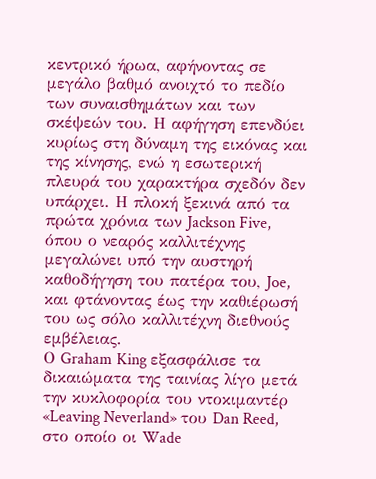κεντρικό ήρωα, αφήνοντας σε μεγάλο βαθμό ανοιχτό το πεδίο των συναισθημάτων και των σκέψεών του. Η αφήγηση επενδύει κυρίως στη δύναμη της εικόνας και της κίνησης, ενώ η εσωτερική πλευρά του χαρακτήρα σχεδόν δεν υπάρχει. Η πλοκή ξεκινά από τα πρώτα χρόνια των Jackson Five, όπου ο νεαρός καλλιτέχνης μεγαλώνει υπό την αυστηρή καθοδήγηση του πατέρα του, Joe, και φτάνοντας έως την καθιέρωσή του ως σόλο καλλιτέχνη διεθνούς εμβέλειας.
Ο Graham King εξασφάλισε τα δικαιώματα της ταινίας λίγο μετά την κυκλοφορία του ντοκιμαντέρ «Leaving Neverland» του Dan Reed, στο οποίο οι Wade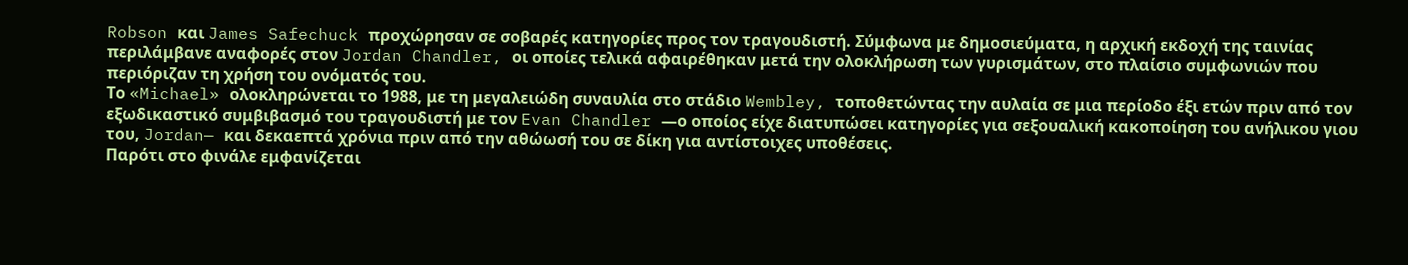Robson και James Safechuck προχώρησαν σε σοβαρές κατηγορίες προς τον τραγουδιστή. Σύμφωνα με δημοσιεύματα, η αρχική εκδοχή της ταινίας περιλάμβανε αναφορές στον Jordan Chandler, οι οποίες τελικά αφαιρέθηκαν μετά την ολοκλήρωση των γυρισμάτων, στο πλαίσιο συμφωνιών που περιόριζαν τη χρήση του ονόματός του.
Το «Michael» ολοκληρώνεται το 1988, με τη μεγαλειώδη συναυλία στο στάδιο Wembley, τοποθετώντας την αυλαία σε μια περίοδο έξι ετών πριν από τον εξωδικαστικό συμβιβασμό του τραγουδιστή με τον Evan Chandler —ο οποίος είχε διατυπώσει κατηγορίες για σεξουαλική κακοποίηση του ανήλικου γιου του, Jordan— και δεκαεπτά χρόνια πριν από την αθώωσή του σε δίκη για αντίστοιχες υποθέσεις.
Παρότι στο φινάλε εμφανίζεται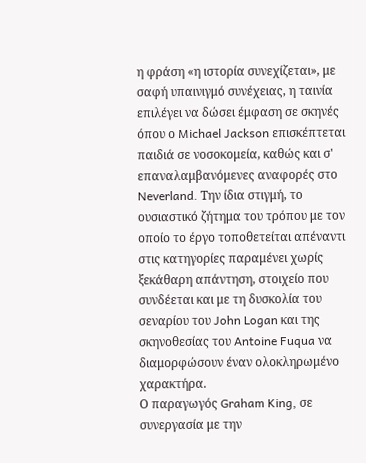η φράση «η ιστορία συνεχίζεται», με σαφή υπαινιγμό συνέχειας, η ταινία επιλέγει να δώσει έμφαση σε σκηνές όπου ο Michael Jackson επισκέπτεται παιδιά σε νοσοκομεία, καθώς και σ' επαναλαμβανόμενες αναφορές στο Neverland. Την ίδια στιγμή, το ουσιαστικό ζήτημα του τρόπου με τον οποίο το έργο τοποθετείται απέναντι στις κατηγορίες παραμένει χωρίς ξεκάθαρη απάντηση, στοιχείο που συνδέεται και με τη δυσκολία του σεναρίου του John Logan και της σκηνοθεσίας του Antoine Fuqua να διαμορφώσουν έναν ολοκληρωμένο χαρακτήρα.
Ο παραγωγός Graham King, σε συνεργασία με την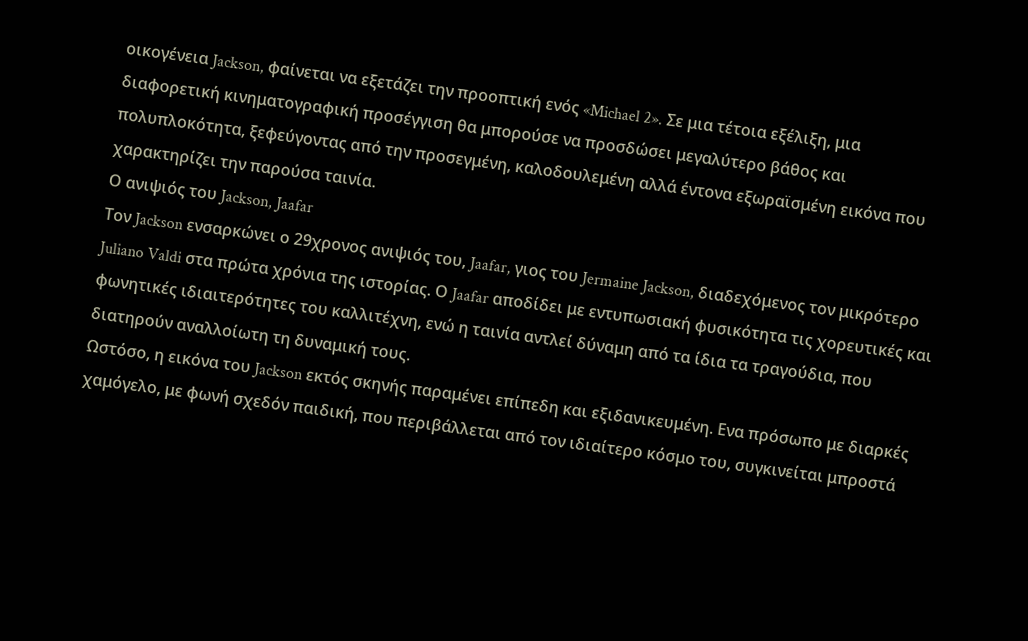οικογένεια Jackson, φαίνεται να εξετάζει την προοπτική ενός «Michael 2». Σε μια τέτοια εξέλιξη, μια διαφορετική κινηματογραφική προσέγγιση θα μπορούσε να προσδώσει μεγαλύτερο βάθος και πολυπλοκότητα, ξεφεύγοντας από την προσεγμένη, καλοδουλεμένη αλλά έντονα εξωραϊσμένη εικόνα που χαρακτηρίζει την παρούσα ταινία.
Ο ανιψιός του Jackson, Jaafar
Τον Jackson ενσαρκώνει ο 29χρονος ανιψιός του, Jaafar, γιος του Jermaine Jackson, διαδεχόμενος τον μικρότερο Juliano Valdi στα πρώτα χρόνια της ιστορίας. Ο Jaafar αποδίδει με εντυπωσιακή φυσικότητα τις χορευτικές και φωνητικές ιδιαιτερότητες του καλλιτέχνη, ενώ η ταινία αντλεί δύναμη από τα ίδια τα τραγούδια, που διατηρούν αναλλοίωτη τη δυναμική τους.
Ωστόσο, η εικόνα του Jackson εκτός σκηνής παραμένει επίπεδη και εξιδανικευμένη. Ενα πρόσωπο με διαρκές χαμόγελο, με φωνή σχεδόν παιδική, που περιβάλλεται από τον ιδιαίτερο κόσμο του, συγκινείται μπροστά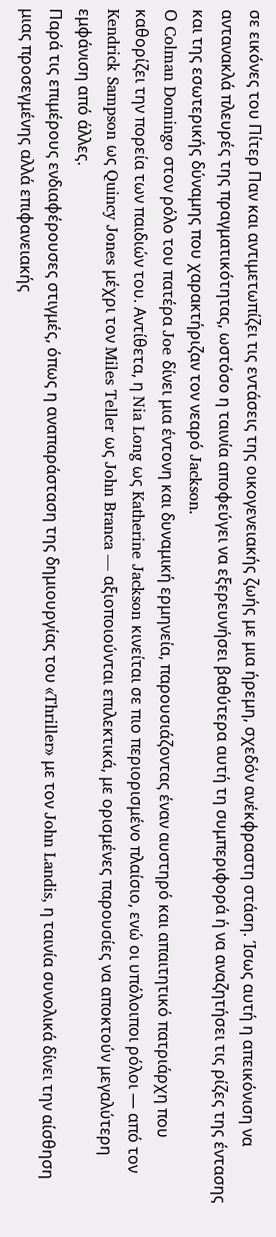σε εικόνες του Πίτερ Παν και αντιμετωπίζει τις εντάσεις της οικογενειακής ζωής με μια ήρεμη, σχεδόν ανέκφραστη στάση. Ίσως αυτή η απεικόνιση να αντανακλά πλευρές της πραγματικότητας, ωστόσο η ταινία αποφεύγει να εξερευνήσει βαθύτερα αυτή τη συμπεριφορά ή να αναζητήσει τις ρίζες της έντασης και της εσωτερικής δύναμης που χαρακτήριζαν τον νεαρό Jackson.
Ο Colman Domingo στον ρόλο του πατέρα Joe δίνει μια έντονη και δυναμική ερμηνεία, παρουσιάζοντας έναν αυστηρό και απαιτητικό πατριάρχη που καθορίζει την πορεία των παιδιών του. Αντίθετα, η Nia Long ως Katherine Jackson κινείται σε πιο περιορισμένο πλαίσιο, ενώ οι υπόλοιποι ρόλοι — από τον Kendrick Sampson ως Quincy Jones μέχρι τον Miles Teller ως John Branca — αξιοποιούνται επιλεκτικά, με ορισμένες παρουσίες να αποκτούν μεγαλύτερη εμφάνιση από άλλες.
Παρά τις επιμέρους ενδιαφέρουσες στιγμές, όπως η αναπαράσταση της δημιουργίας του «Thriller» με τον John Landis, η ταινία συνολικά δίνει την αίσθηση μιας προσεγμένης αλλά επιφανειακής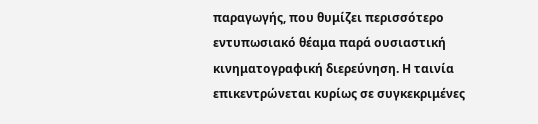παραγωγής, που θυμίζει περισσότερο εντυπωσιακό θέαμα παρά ουσιαστική κινηματογραφική διερεύνηση. Η ταινία επικεντρώνεται κυρίως σε συγκεκριμένες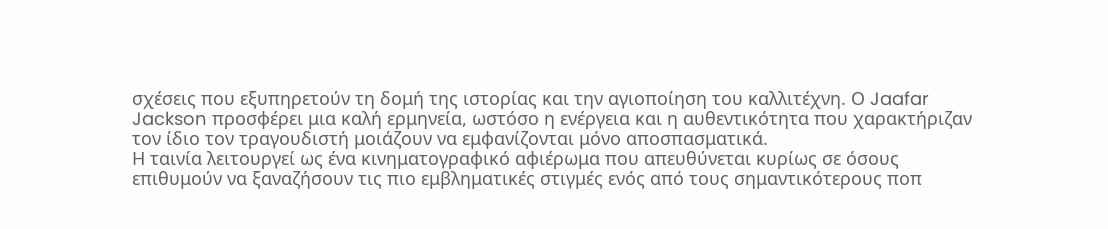σχέσεις που εξυπηρετούν τη δομή της ιστορίας και την αγιοποίηση του καλλιτέχνη. Ο Jaafar Jackson προσφέρει μια καλή ερμηνεία, ωστόσο η ενέργεια και η αυθεντικότητα που χαρακτήριζαν τον ίδιο τον τραγουδιστή μοιάζουν να εμφανίζονται μόνο αποσπασματικά.
Η ταινία λειτουργεί ως ένα κινηματογραφικό αφιέρωμα που απευθύνεται κυρίως σε όσους επιθυμούν να ξαναζήσουν τις πιο εμβληματικές στιγμές ενός από τους σημαντικότερους ποπ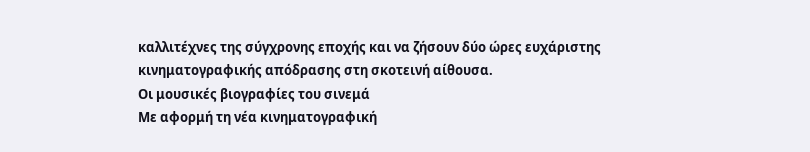καλλιτέχνες της σύγχρονης εποχής και να ζήσουν δύο ώρες ευχάριστης κινηματογραφικής απόδρασης στη σκοτεινή αίθουσα.
Οι μουσικές βιογραφίες του σινεμά
Με αφορμή τη νέα κινηματογραφική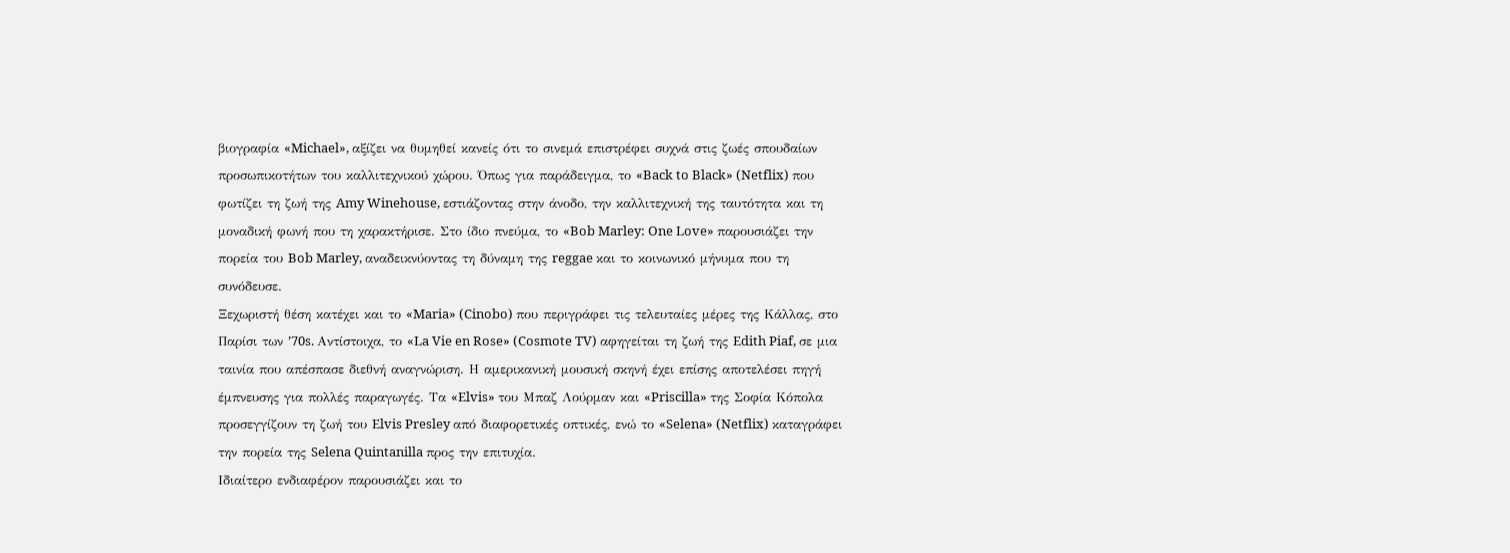βιογραφία «Michael», αξίζει να θυμηθεί κανείς ότι το σινεμά επιστρέφει συχνά στις ζωές σπουδαίων προσωπικοτήτων του καλλιτεχνικού χώρου. Όπως για παράδειγμα, το «Back to Black» (Netflix) που φωτίζει τη ζωή της Amy Winehouse, εστιάζοντας στην άνοδο, την καλλιτεχνική της ταυτότητα και τη μοναδική φωνή που τη χαρακτήρισε. Στο ίδιο πνεύμα, το «Bob Marley: One Love» παρουσιάζει την πορεία του Bob Marley, αναδεικνύοντας τη δύναμη της reggae και το κοινωνικό μήνυμα που τη συνόδευσε.
Ξεχωριστή θέση κατέχει και το «Maria» (Cinobo) που περιγράφει τις τελευταίες μέρες της Κάλλας, στο Παρίσι των ’70s. Αντίστοιχα, το «La Vie en Rose» (Cosmote TV) αφηγείται τη ζωή της Edith Piaf, σε μια ταινία που απέσπασε διεθνή αναγνώριση. Η αμερικανική μουσική σκηνή έχει επίσης αποτελέσει πηγή έμπνευσης για πολλές παραγωγές. Τα «Elvis» του Μπαζ Λούρμαν και «Priscilla» της Σοφία Κόπολα προσεγγίζουν τη ζωή του Elvis Presley από διαφορετικές οπτικές, ενώ το «Selena» (Netflix) καταγράφει την πορεία της Selena Quintanilla προς την επιτυχία.
Ιδιαίτερο ενδιαφέρον παρουσιάζει και το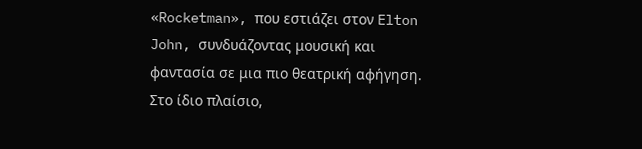«Rocketman», που εστιάζει στον Elton John, συνδυάζοντας μουσική και φαντασία σε μια πιο θεατρική αφήγηση. Στο ίδιο πλαίσιο,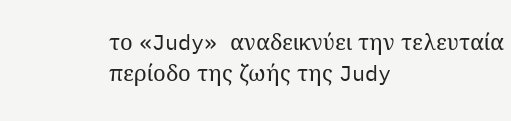το «Judy» αναδεικνύει την τελευταία περίοδο της ζωής της Judy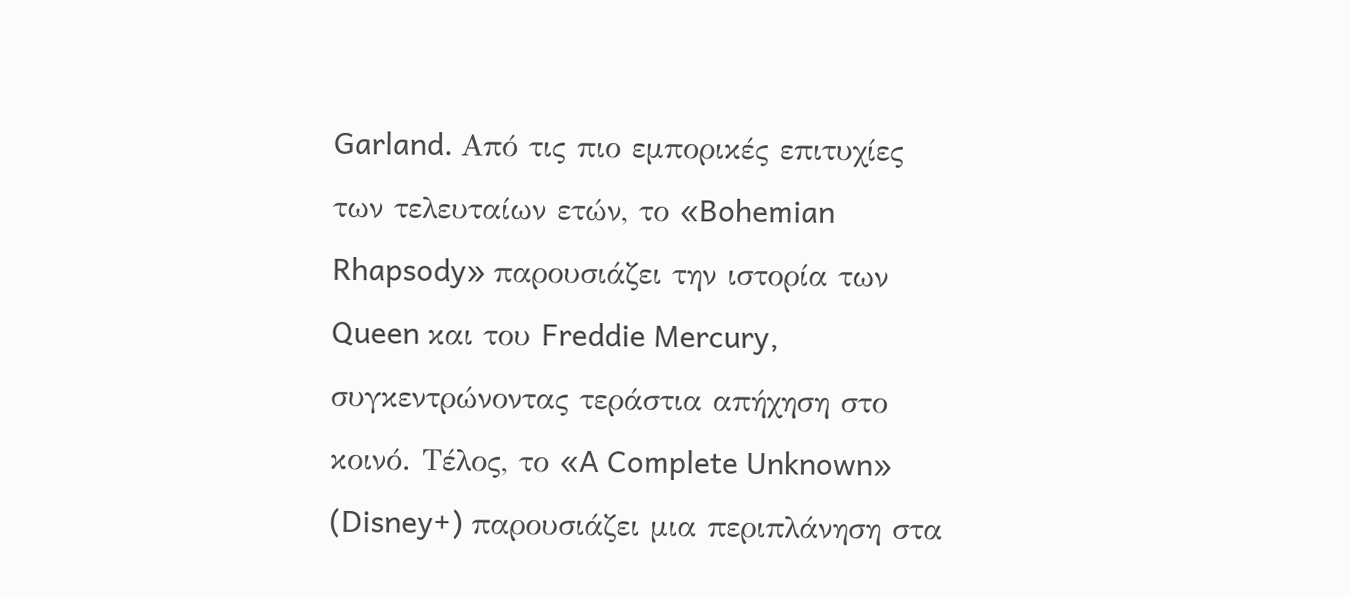Garland. Από τις πιο εμπορικές επιτυχίες των τελευταίων ετών, το «Bohemian Rhapsody» παρουσιάζει την ιστορία των Queen και του Freddie Mercury, συγκεντρώνοντας τεράστια απήχηση στο κοινό. Τέλος, το «A Complete Unknown» (Disney+) παρουσιάζει μια περιπλάνηση στα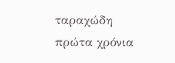ταραχώδη πρώτα χρόνια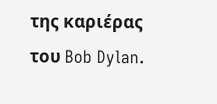της καριέρας του Bob Dylan.